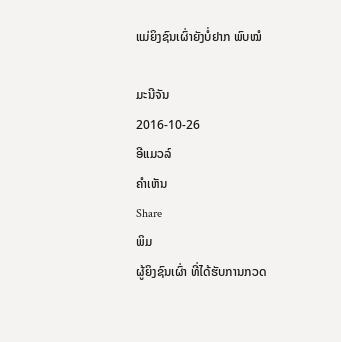ແມ່ຍິງຊົນເຜົ່າຍັງບໍ່ຢາກ ພົບໝໍ

ມະນີຈັນ
2016-10-26
ອີແມວລ໌
ຄໍາເຫັນ
Share
ພິມ
ຜູ້ຍິງຊົນເຜົ່າ ທີ່ໄດ້ຮັບການກວດ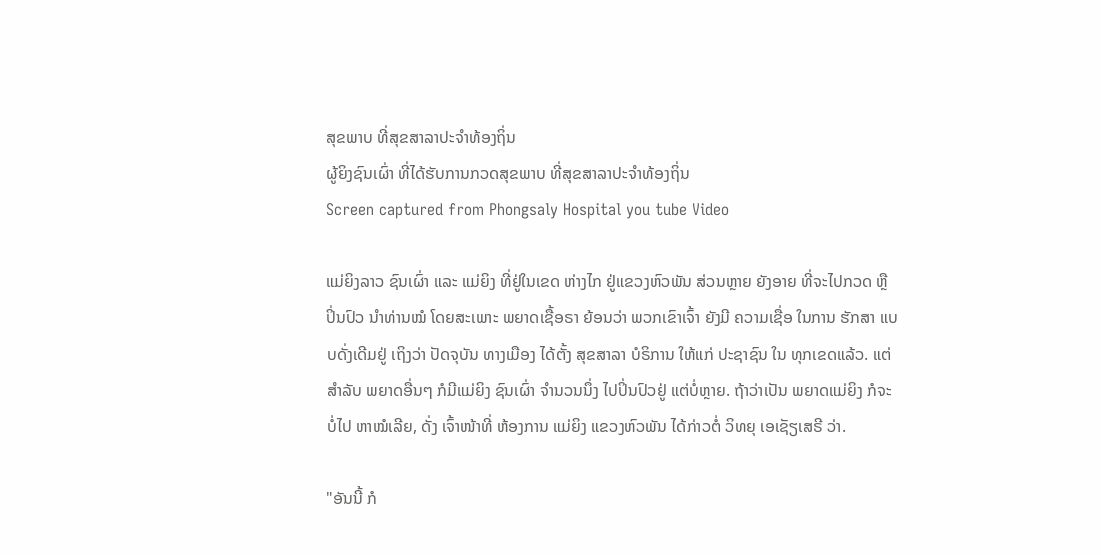ສຸຂພາບ ທີ່ສຸຂສາລາປະຈຳທ້ອງຖິ່ນ
ຜູ້ຍິງຊົນເຜົ່າ ທີ່ໄດ້ຮັບການກວດສຸຂພາບ ທີ່ສຸຂສາລາປະຈຳທ້ອງຖິ່ນ
Screen captured from Phongsaly Hospital you tube Video

ແມ່ຍິງລາວ ຊົນເຜົ່າ ແລະ ແມ່ຍິງ ທີ່ຢູ່ໃນເຂດ ຫ່າງໄກ ຢູ່ແຂວງຫົວພັນ ສ່ວນຫຼາຍ ຍັງອາຍ ທີ່ຈະໄປກວດ ຫຼື ປິ່ນປົວ ນໍາທ່ານໝໍ ໂດຍສະເພາະ ພຍາດເຊື້ອຣາ ຍ້ອນວ່າ ພວກເຂົາເຈົ້າ ຍັງມີ ຄວາມເຊື່ອ ໃນການ ຮັກສາ ແບບດັ່ງເດີມຢູ່ ເຖິງວ່າ ປັດຈຸບັນ ທາງເມືອງ ໄດ້ຕັ້ງ ສຸຂສາລາ ບໍຣິການ ໃຫ້ແກ່ ປະຊາຊົນ ໃນ ທຸກເຂດແລ້ວ. ແຕ່ສໍາລັບ ພຍາດອື່ນໆ ກໍມີແມ່ຍິງ ຊົນເຜົ່າ ຈໍານວນນຶ່ງ ໄປປິ່ນປົວຢູ່ ແຕ່ບໍ່ຫຼາຍ. ຖ້າວ່າເປັນ ພຍາດແມ່ຍິງ ກໍຈະບໍ່ໄປ ຫາໝໍເລີຍ, ດັ່ງ ເຈົ້າໜ້າທີ່ ຫ້ອງການ ແມ່ຍິງ ແຂວງຫົວພັນ ໄດ້ກ່າວຕໍ່ ວິທຍຸ ເອເຊັຽເສຣີ ວ່າ.

"ອັນນີ້ ກໍ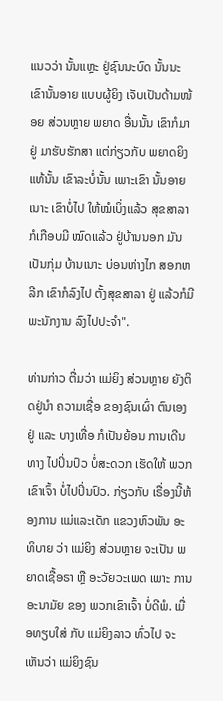ແນວວ່າ ນັ້ນແຫຼະ ຢູ່ຊົນນະບົດ ນັ້ນນະ ເຂົານັ້ນອາຍ ແບບຜູ້ຍິງ ເຈັບເປັນດ້າມໜ້ອຍ ສ່ວນຫຼາຍ ພຍາດ ອື່ນນັ້ນ ເຂົາກໍມາຢູ່ ມາຮັບຮັກສາ ແຕ່ກ່ຽວກັບ ພຍາດຍິງ ແທ້ນັ້ນ ເຂົາລະບໍ່ນັ້ນ ເພາະເຂົາ ນັ້ນອາຍເນາະ ເຂົາບໍ່ໄປ ໃຫ້ໝໍເບິ່ງແລ້ວ ສຸຂສາລາ ກໍເກືອບມີ ໝົດແລ້ວ ຢູ່ບ້ານນອກ ມັນເປັນກຸ່ມ ບ້ານເນາະ ບ່ອນຫ່າງໄກ ສອກຫລີກ ເຂົາກໍລົງໄປ ຕັ້ງສຸຂສາລາ ຢູ່ ແລ້ວກໍມີ ພະນັກງານ ລົງໄປປະຈໍາ".

ທ່ານກ່າວ ຕື່ມວ່າ ແມ່ຍິງ ສ່ວນຫຼາຍ ຍັງຕິດຢູ່ນໍາ ຄວາມເຊື່ອ ຂອງຊົນເຜົ່າ ຕົນເອງຢູ່ ແລະ ບາງເທື່ອ ກໍເປັນຍ້ອນ ການເດີນທາງ ໄປປິ່ນປົວ ບໍ່ສະດວກ ເຮັດໃຫ້ ພວກເຂົາເຈົ້າ ບໍ່ໄປປິ່ນປົວ. ກ່ຽວກັບ ເຣື່ອງນີ້ຫ້ອງການ ແມ່ແລະເດັກ ແຂວງຫົວພັນ ອະທິບາຍ ວ່າ ແມ່ຍິງ ສ່ວນຫຼາຍ ຈະເປັນ ພຍາດເຊື້ອຣາ ຫຼື ອະວັຍວະເພດ ເພາະ ການອະນາມັຍ ຂອງ ພວກເຂົາເຈົ້າ ບໍ່ດີພໍ. ເມື່ອທຽບໃສ່ ກັບ ແມ່ຍິງລາວ ທົ່ວໄປ ຈະເຫັນວ່າ ແມ່ຍິງຊົນ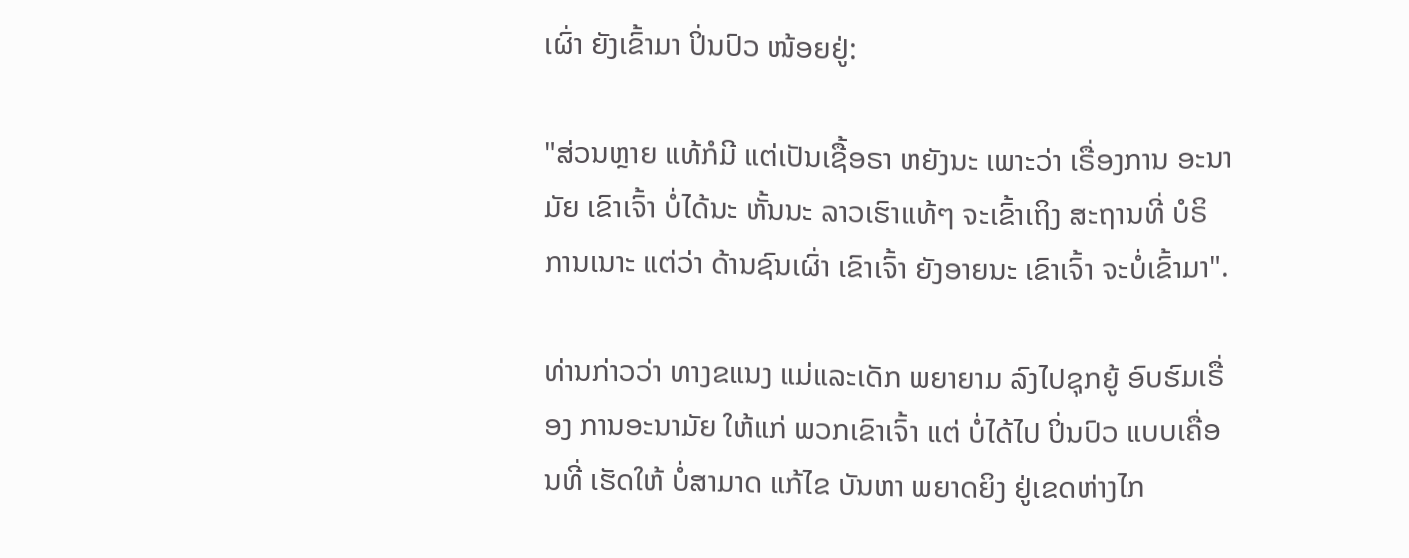ເຜົ່າ ຍັງເຂົ້າມາ ປິ່ນປົວ ໜ້ອຍຢູ່:

"ສ່ວນຫຼາຍ ແທ້ກໍມີ ແຕ່ເປັນເຊື້ອຣາ ຫຍັງນະ ເພາະວ່າ ເຣື່ອງການ ອະນາມັຍ ເຂົາເຈົ້າ ບໍ່ໄດ້ນະ ຫັ້ນນະ ລາວເຮົາແທ້ໆ ຈະເຂົ້າເຖິງ ສະຖານທີ່ ບໍຣິການເນາະ ແຕ່ວ່າ ດ້ານຊົນເຜົ່າ ເຂົາເຈົ້າ ຍັງອາຍນະ ເຂົາເຈົ້າ ຈະບໍ່ເຂົ້າມາ".

ທ່ານກ່າວວ່າ ທາງຂແນງ ແມ່ແລະເດັກ ພຍາຍາມ ລົງໄປຊຸກຍູ້ ອົບຮົມເຣື່ອງ ການອະນາມັຍ ໃຫ້ແກ່ ພວກເຂົາເຈົ້າ ແຕ່ ບໍ່ໄດ້ໄປ ປິ່ນປົວ ແບບເຄື່ອນທີ່ ເຮັດໃຫ້ ບໍ່ສາມາດ ແກ້ໄຂ ບັນຫາ ພຍາດຍິງ ຢູ່ເຂດຫ່າງໄກ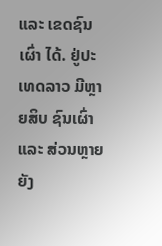ແລະ ເຂດຊົນເຜົ່າ ໄດ້. ຢູ່ປະເທດລາວ ມີຫຼາຍສິບ ຊົນເຜົ່າ ແລະ ສ່ວນຫຼາຍ ຍັງ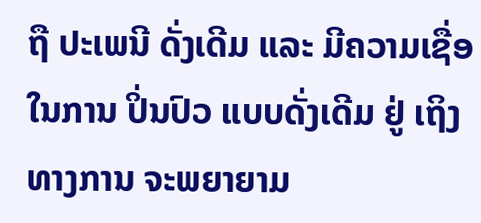ຖື ປະເພນີ ດັ່ງເດີມ ແລະ ມີຄວາມເຊື່ອ ໃນການ ປິ່ນປົວ ແບບດັ່ງເດີມ ຢູ່ ເຖິງທາງການ ຈະພຍາຍາມ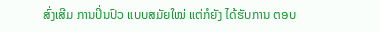ສົ່ງເສີມ ການປິ່ນປົວ ແບບສມັຍໃໝ່ ແຕ່ກໍຍັງ ໄດ້ຮັບການ ຕອບ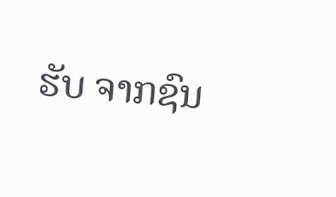ຮັບ ຈາກຊົນ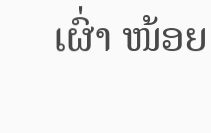ເຜົ່າ ໜ້ອຍ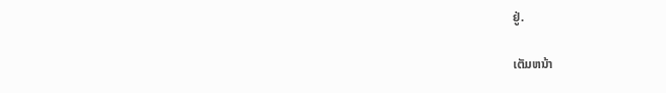ຢູ່.

ເຕັມຫນ້າ